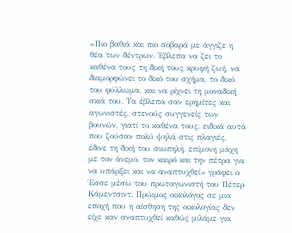«Πιο βαθιά και πιο σοβαρά με άγγιζε η θέα των δέντρων. Έβλεπα να ζει το καθένα τους τη δική τους κρυφή ζωή, να διαμορφώνει το δικό του σχήμα, το δικό του φύλλωμα, και να ρίχνει τη μοναδική σκιά του. Τα έβλεπα σαν ερημίτες και αγωνιστές, στενούς συγγενείς των βουνών, γιατί το καθένα τους, ειδικά αυτά που ζούσαν πολύ ψηλά στις πλαγιές, έδινε τη δική του σιωπηλή, επίμονη μάχη με τον άνεμο, τον καιρό και την πέτρα για να υπάρξει και να αναπτυχθεί» γράφει ο Έσσε μέσω του πρωταγωνιστή του Πέτερ Κάμεντσιντ. Πρώιμος οικολόγος σε μια εποχή που η αίσθηση της οικολογίας δεν είχε καν αναπτυχθεί καθώς μιλάμε για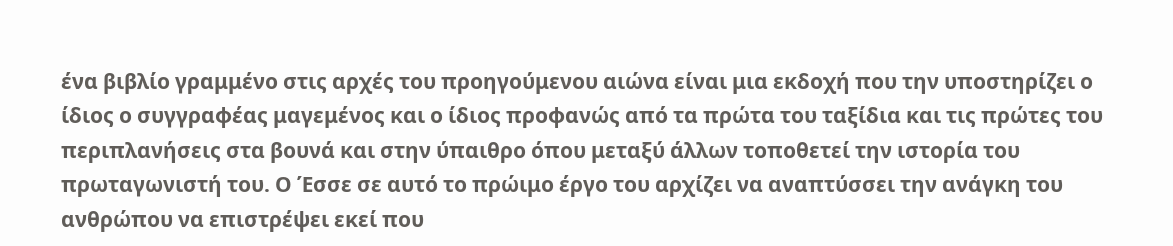ένα βιβλίο γραμμένο στις αρχές του προηγούμενου αιώνα είναι μια εκδοχή που την υποστηρίζει ο ίδιος ο συγγραφέας μαγεμένος και ο ίδιος προφανώς από τα πρώτα του ταξίδια και τις πρώτες του περιπλανήσεις στα βουνά και στην ύπαιθρο όπου μεταξύ άλλων τοποθετεί την ιστορία του πρωταγωνιστή του. Ο Έσσε σε αυτό το πρώιμο έργο του αρχίζει να αναπτύσσει την ανάγκη του ανθρώπου να επιστρέψει εκεί που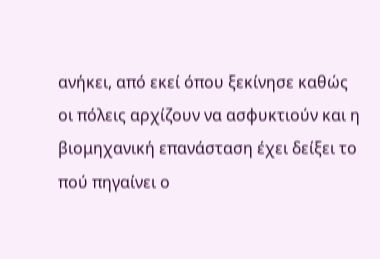ανήκει, από εκεί όπου ξεκίνησε καθώς οι πόλεις αρχίζουν να ασφυκτιούν και η βιομηχανική επανάσταση έχει δείξει το πού πηγαίνει ο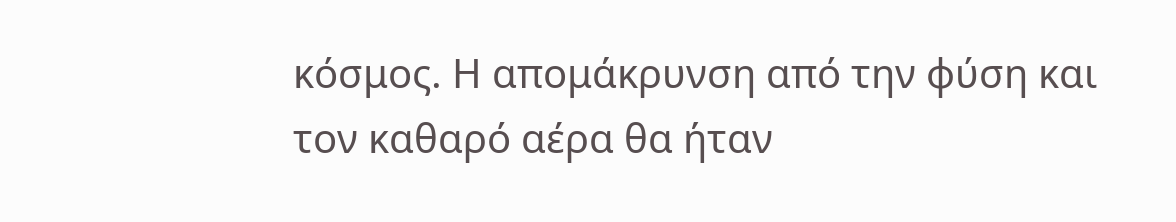κόσμος. Η απομάκρυνση από την φύση και τον καθαρό αέρα θα ήταν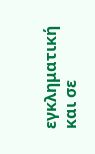εγκληματική και σε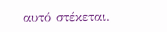αυτό στέκεται.